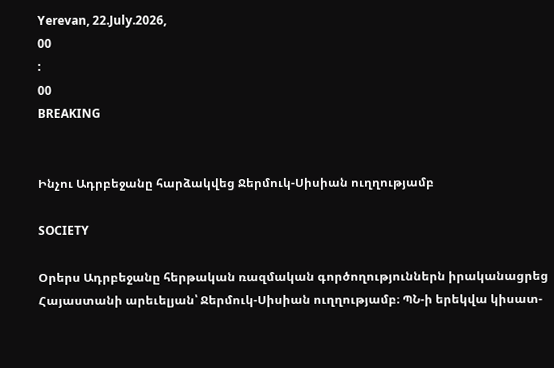Yerevan, 22.July.2026,
00
:
00
BREAKING


Ինչու Ադրբեջանը հարձակվեց Ջերմուկ-Սիսիան ուղղությամբ

SOCIETY

Օրերս Ադրբեջանը հերթական ռազմական գործողություններն իրականացրեց Հայաստանի արեւելյան՝ Ջերմուկ-Սիսիան ուղղությամբ։ ՊՆ-ի երեկվա կիսատ-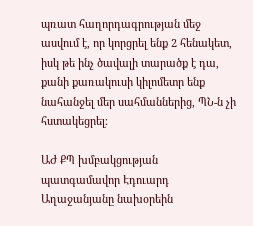պռատ հաղորդագրության մեջ ասվում է, որ կորցրել ենք 2 հենակետ, իսկ թե ինչ ծավալի տարածք է դա, քանի քառակուսի կիլոմետր ենք նահանջել մեր սահմաններից, ՊՆ-ն չի հստակեցրել։

ԱԺ ՔՊ խմբակցության պատգամավոր Էդուարդ Աղաջանյանը նախօրեին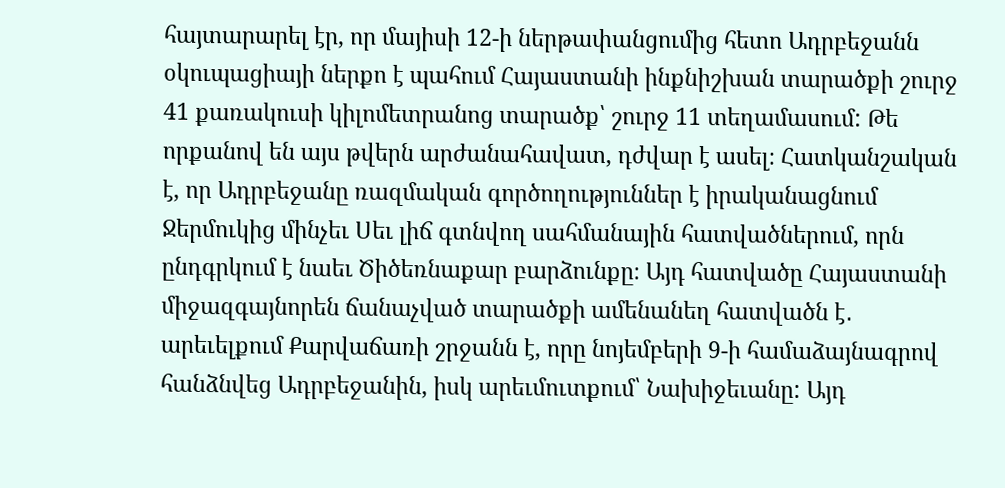հայտարարել էր, որ մայիսի 12-ի ներթափանցումից հետո Ադրբեջանն օկուպացիայի ներքո է պահում Հայաստանի ինքնիշխան տարածքի շուրջ 41 քառակուսի կիլոմետրանոց տարածք՝ շուրջ 11 տեղամասում: Թե որքանով են այս թվերն արժանահավատ, դժվար է ասել։ Հատկանշական է, որ Ադրբեջանը ռազմական գործողություններ է իրականացնում Ջերմուկից մինչեւ Սեւ լիճ գտնվող սահմանային հատվածներում, որն ընդգրկում է նաեւ Ծիծեռնաքար բարձունքը։ Այդ հատվածը Հայաստանի միջազգայնորեն ճանաչված տարածքի ամենանեղ հատվածն է․ արեւելքում Քարվաճառի շրջանն է, որը նոյեմբերի 9-ի համաձայնագրով հանձնվեց Ադրբեջանին, իսկ արեւմուտքում՝ Նախիջեւանը: Այդ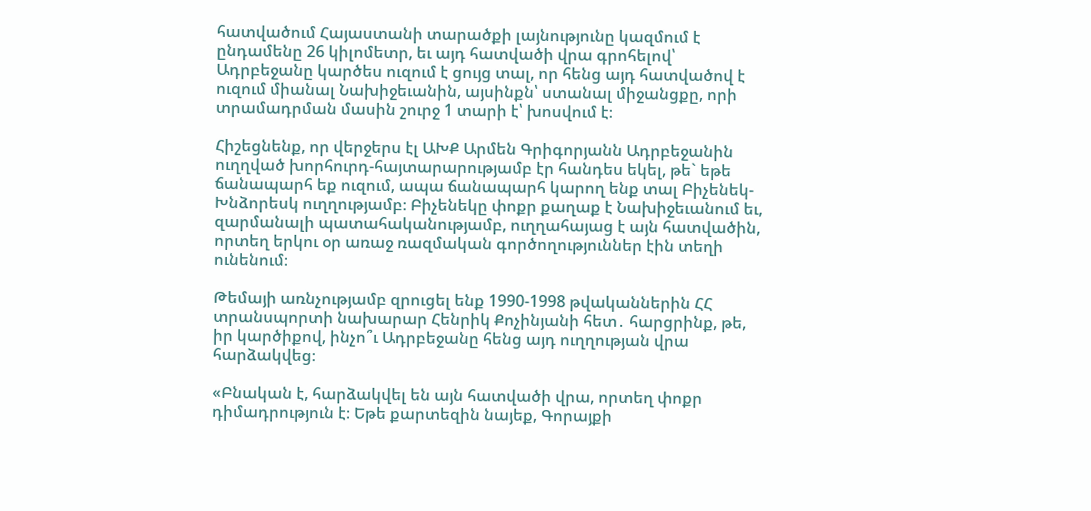հատվածում Հայաստանի տարածքի լայնությունը կազմում է ընդամենը 26 կիլոմետր, եւ այդ հատվածի վրա գրոհելով՝ Ադրբեջանը կարծես ուզում է ցույց տալ, որ հենց այդ հատվածով է ուզում միանալ Նախիջեւանին, այսինքն՝ ստանալ միջանցքը, որի տրամադրման մասին շուրջ 1 տարի է՝ խոսվում է։

Հիշեցնենք, որ վերջերս էլ ԱԽՔ Արմեն Գրիգորյանն Ադրբեջանին ուղղված խորհուրդ-հայտարարությամբ էր հանդես եկել, թե` եթե ճանապարհ եք ուզում, ապա ճանապարհ կարող ենք տալ Բիչենեկ-Խնձորեսկ ուղղությամբ։ Բիչենեկը փոքր քաղաք է Նախիջեւանում եւ, զարմանալի պատահականությամբ, ուղղահայաց է այն հատվածին, որտեղ երկու օր առաջ ռազմական գործողություններ էին տեղի ունենում։

Թեմայի առնչությամբ զրուցել ենք 1990-1998 թվականներին ՀՀ տրանսպորտի նախարար Հենրիկ Քոչինյանի հետ․ հարցրինք, թե, իր կարծիքով, ինչո՞ւ Ադրբեջանը հենց այդ ուղղության վրա հարձակվեց։

«Բնական է, հարձակվել են այն հատվածի վրա, որտեղ փոքր  դիմադրություն է։ Եթե քարտեզին նայեք, Գորայքի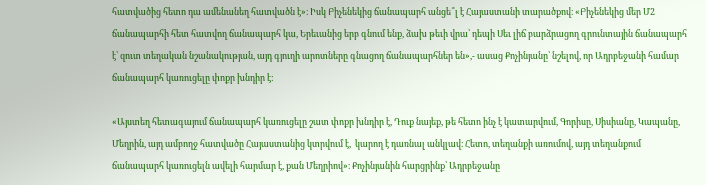հատվածից հետո դա ամենանեղ հատվածն է»։ Իսկ Բիչենեկից ճանապարհ անցե՞լ է Հայաստանի տարածքով։ «Բիչենեկից մեր Մ2 ճանապարհի հետ հատվող ճանապարհ կա, Երեւանից երբ գնում ենք, ձախ թեւի վրա՝ դեպի Սեւ լիճ բարձրացող գրունտային ճանապարհ է՝ զուտ տեղական նշանակության, այդ գյուղի արոտները գնացող ճանապարհներ են»,- ասաց Քոչինյանը՝ նշելով, որ Ադրբեջանի համար ճանապարհ կառուցելը փոքր խնդիր է:

«Այստեղ հետագայում ճանապարհ կառուցելը շատ փոքր խնդիր է, Դուք նայեք, թե հետո ինչ է կատարվում, Գորիսը, Սիսիանը, Կապանը, Մեղրին, այդ ամբողջ հատվածը Հայաստանից կտրվում է,  կարող է դառնալ անկլավ։ Հետո, տեղանքի առումով, այդ տեղանքում ճանապարհ կառուցելն ավելի հարմար է, քան Մեղրիով»։ Քոչինյանին հարցրինք՝ Ադրբեջանը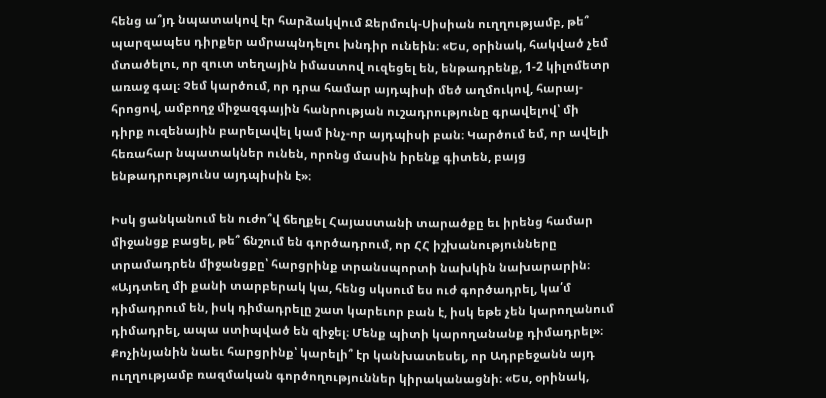հենց ա՞յդ նպատակով էր հարձակվում Ջերմուկ-Սիսիան ուղղությամբ, թե՞ պարզապես դիրքեր ամրապնդելու խնդիր ունեին։ «Ես, օրինակ, հակված չեմ մտածելու, որ զուտ տեղային իմաստով ուզեցել են, ենթադրենք, 1-2 կիլոմետր առաջ գալ։ Չեմ կարծում, որ դրա համար այդպիսի մեծ աղմուկով, հարայ-հրոցով, ամբողջ միջազգային հանրության ուշադրությունը գրավելով՝ մի դիրք ուզենային բարելավել կամ ինչ-որ այդպիսի բան։ Կարծում եմ, որ ավելի հեռահար նպատակներ ունեն, որոնց մասին իրենք գիտեն, բայց ենթադրությունս այդպիսին է»։

Իսկ ցանկանում են ուժո՞վ ճեղքել Հայաստանի տարածքը եւ իրենց համար միջանցք բացել, թե՞ ճնշում են գործադրում, որ ՀՀ իշխանությունները տրամադրեն միջանցքը՝ հարցրինք տրանսպորտի նախկին նախարարին։ «Այդտեղ մի քանի տարբերակ կա, հենց սկսում ես ուժ գործադրել, կա՛մ դիմադրում են, իսկ դիմադրելը շատ կարեւոր բան է, իսկ եթե չեն կարողանում դիմադրել, ապա ստիպված են զիջել։ Մենք պիտի կարողանանք դիմադրել»։ Քոչինյանին նաեւ հարցրինք՝ կարելի՞ էր կանխատեսել, որ Ադրբեջանն այդ ուղղությամբ ռազմական գործողություններ կիրականացնի։ «Ես, օրինակ,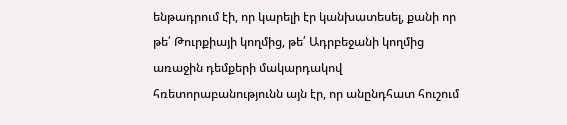ենթադրում էի, որ կարելի էր կանխատեսել, քանի որ թե՛ Թուրքիայի կողմից, թե՛ Ադրբեջանի կողմից առաջին դեմքերի մակարդակով հռետորաբանությունն այն էր, որ անընդհատ հուշում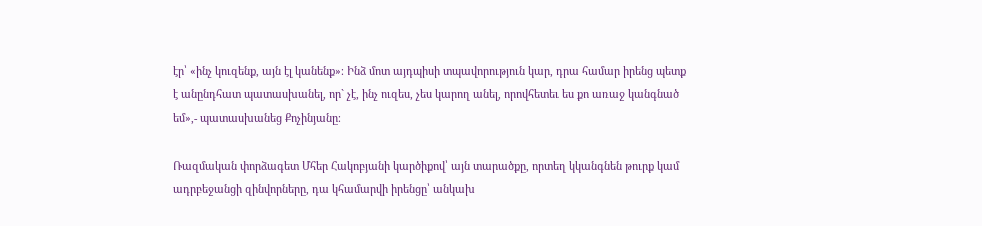էր՝ «ինչ կուզենք, այն էլ կանենք»։ Ինձ մոտ այդպիսի տպավորություն կար, դրա համար իրենց պետք է անընդհատ պատասխանել, որ` չէ, ինչ ուզես, չես կարող անել, որովհետեւ ես քո առաջ կանգնած եմ»,- պատասխանեց Քոչինյանը։

Ռազմական փորձագետ Մհեր Հակոբյանի կարծիքով՝ այն տարածքը, որտեղ կկանգնեն թուրք կամ ադրբեջանցի զինվորները, դա կհամարվի իրենցը՝ անկախ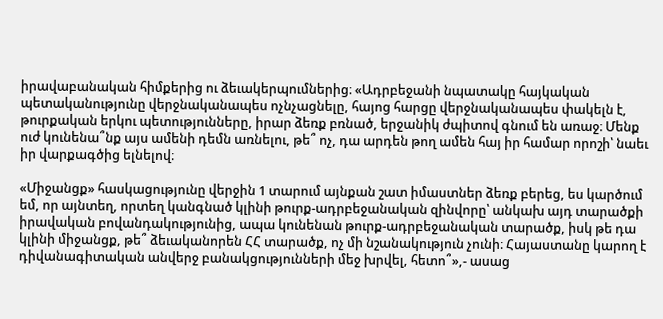իրավաբանական հիմքերից ու ձեւակերպումներից։ «Ադրբեջանի նպատակը հայկական պետականությունը վերջնականապես ոչնչացնելը, հայոց հարցը վերջնականապես փակելն է, թուրքական երկու պետությունները, իրար ձեռք բռնած, երջանիկ ժպիտով գնում են առաջ։ Մենք ուժ կունենա՞նք այս ամենի դեմն առնելու, թե՞ ոչ, դա արդեն թող ամեն հայ իր համար որոշի՝ նաեւ իր վարքագծից ելնելով։

«Միջանցք» հասկացությունը վերջին 1 տարում այնքան շատ իմաստներ ձեռք բերեց, ես կարծում եմ, որ այնտեղ, որտեղ կանգնած կլինի թուրք-ադրբեջանական զինվորը՝ անկախ այդ տարածքի իրավական բովանդակությունից, ապա կունենան թուրք-ադրբեջանական տարածք, իսկ թե դա կլինի միջանցք, թե՞ ձեւականորեն ՀՀ տարածք, ոչ մի նշանակություն չունի։ Հայաստանը կարող է դիվանագիտական անվերջ բանակցությունների մեջ խրվել, հետո՞»,- ասաց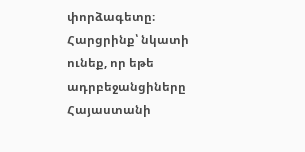փորձագետը։ Հարցրինք՝ նկատի ունեք, որ եթե ադրբեջանցիները Հայաստանի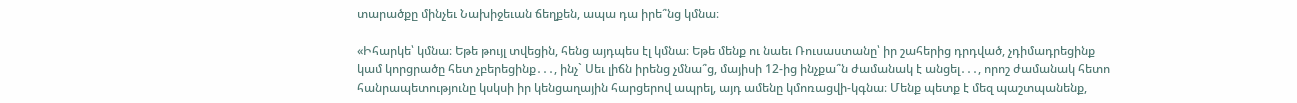տարածքը մինչեւ Նախիջեւան ճեղքեն, ապա դա իրե՞նց կմնա։

«Իհարկե՝ կմնա։ Եթե թույլ տվեցին, հենց այդպես էլ կմնա։ Եթե մենք ու նաեւ Ռուսաստանը՝ իր շահերից դրդված, չդիմադրեցինք կամ կորցրածը հետ չբերեցինք․․․, ինչ` Սեւ լիճն իրենց չմնա՞ց, մայիսի 12-ից ինչքա՞ն ժամանակ է անցել․․․, որոշ ժամանակ հետո հանրապետությունը կսկսի իր կենցաղային հարցերով ապրել, այդ ամենը կմոռացվի-կգնա։ Մենք պետք է մեզ պաշտպանենք,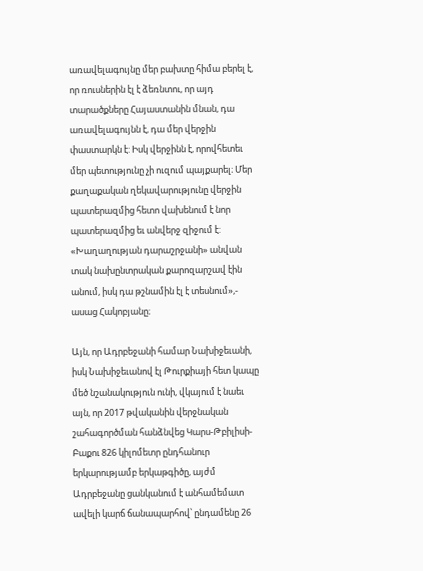առավելագույնը մեր բախտը հիմա բերել է, որ ռուսներին էլ է ձեռնտու, որ այդ տարածքները Հայաստանին մնան, դա առավելագույնն է, դա մեր վերջին փաստարկն է: Իսկ վերջինն է, որովհետեւ մեր պետությունը չի ուզում պայքարել։ Մեր քաղաքական ղեկավարությունը վերջին պատերազմից հետո վախենում է նոր պատերազմից եւ անվերջ զիջում է: «Խաղաղության դարաշրջանի» անվան տակ նախընտրական քարոզարշավ էին անում, իսկ դա թշնամին էլ է տեսնում»,- ասաց Հակոբյանը։

Այն, որ Ադրբեջանի համար Նախիջեւանի, իսկ Նախիջեւանով էլ Թուրքիայի հետ կապը մեծ նշանակություն ունի, վկայում է նաեւ այն, որ 2017 թվականին վերջնական շահագործման հանձնվեց Կարս-Թբիլիսի-Բաքու 826 կիլոմետր ընդհանուր երկարությամբ երկաթգիծը, այժմ Ադրբեջանը ցանկանում է անհամեմատ ավելի կարճ ճանապարհով՝ ընդամենը 26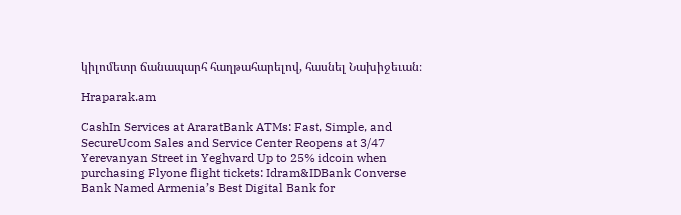կիլոմետր ճանապարհ հաղթահարելով, հասնել Նախիջեւան։

Hraparak.am

CashIn Services at AraratBank ATMs: Fast, Simple, and SecureUcom Sales and Service Center Reopens at 3/47 Yerevanyan Street in Yeghvard Up to 25% idcoin when purchasing Flyone flight tickets: Idram&IDBank Converse Bank Named Armenia’s Best Digital Bank for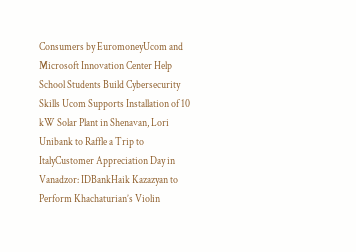Consumers by EuromoneyUcom and Microsoft Innovation Center Help School Students Build Cybersecurity Skills Ucom Supports Installation of 10 kW Solar Plant in Shenavan, Lori Unibank to Raffle a Trip to ItalyCustomer Appreciation Day in Vanadzor: IDBankHaik Kazazyan to Perform Khachaturian’s Violin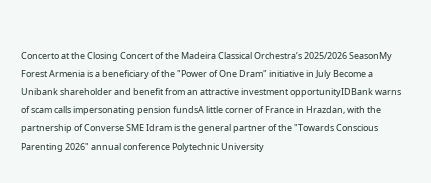Concerto at the Closing Concert of the Madeira Classical Orchestra’s 2025/2026 SeasonMy Forest Armenia is a beneficiary of the "Power of One Dram" initiative in July Become a Unibank shareholder and benefit from an attractive investment opportunityIDBank warns of scam calls impersonating pension fundsA little corner of France in Hrazdan, with the partnership of Converse SME Idram is the general partner of the "Towards Conscious Parenting 2026" annual conference Polytechnic University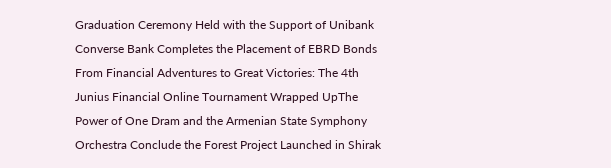Graduation Ceremony Held with the Support of Unibank Converse Bank Completes the Placement of EBRD Bonds From Financial Adventures to Great Victories: The 4th Junius Financial Online Tournament Wrapped UpThe Power of One Dram and the Armenian State Symphony Orchestra Conclude the Forest Project Launched in Shirak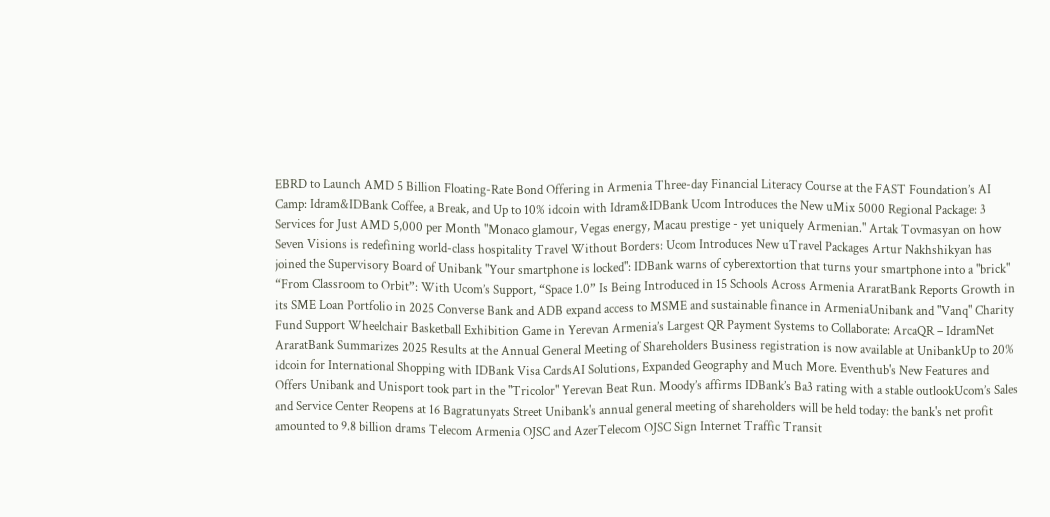EBRD to Launch AMD 5 Billion Floating-Rate Bond Offering in Armenia Three-day Financial Literacy Course at the FAST Foundation’s AI Camp: Idram&IDBank Coffee, a Break, and Up to 10% idcoin with Idram&IDBank Ucom Introduces the New uMix 5000 Regional Package: 3 Services for Just AMD 5,000 per Month "Monaco glamour, Vegas energy, Macau prestige - yet uniquely Armenian." Artak Tovmasyan on how Seven Visions is redefining world-class hospitality Travel Without Borders: Ucom Introduces New uTravel Packages Artur Nakhshikyan has joined the Supervisory Board of Unibank "Your smartphone is locked": IDBank warns of cyberextortion that turns your smartphone into a "brick" “From Classroom to Orbit”: With Ucom’s Support, “Space 1.0” Is Being Introduced in 15 Schools Across Armenia AraratBank Reports Growth in its SME Loan Portfolio in 2025 Converse Bank and ADB expand access to MSME and sustainable finance in ArmeniaUnibank and "Vanq" Charity Fund Support Wheelchair Basketball Exhibition Game in Yerevan Armenia’s Largest QR Payment Systems to Collaborate: ArcaQR – IdramNet AraratBank Summarizes 2025 Results at the Annual General Meeting of Shareholders Business registration is now available at UnibankUp to 20% idcoin for International Shopping with IDBank Visa CardsAI Solutions, Expanded Geography and Much More. Eventhub's New Features and Offers Unibank and Unisport took part in the "Tricolor" Yerevan Beat Run. Moody’s affirms IDBank’s Ba3 rating with a stable outlookUcom’s Sales and Service Center Reopens at 16 Bagratunyats Street Unibank's annual general meeting of shareholders will be held today: the bank's net profit amounted to 9.8 billion drams Telecom Armenia OJSC and AzerTelecom OJSC Sign Internet Traffic Transit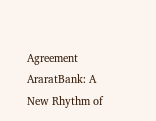Agreement AraratBank: A New Rhythm of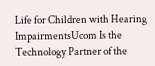Life for Children with Hearing ImpairmentsUcom Is the Technology Partner of the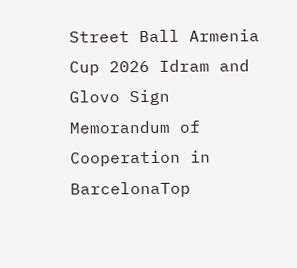Street Ball Armenia Cup 2026 Idram and Glovo Sign Memorandum of Cooperation in BarcelonaTop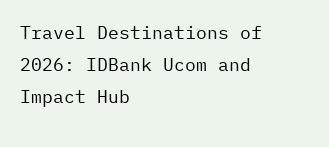Travel Destinations of 2026: IDBank Ucom and Impact Hub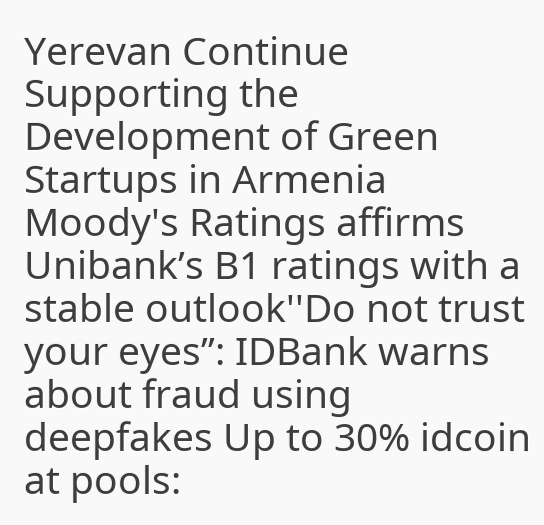Yerevan Continue Supporting the Development of Green Startups in Armenia Moody's Ratings affirms Unibank’s B1 ratings with a stable outlook''Do not trust your eyes’’: IDBank warns about fraud using deepfakes Up to 30% idcoin at pools: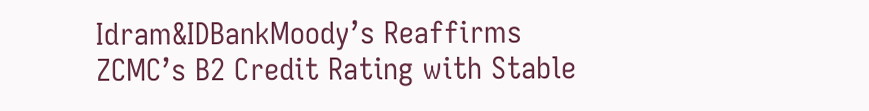Idram&IDBankMoody’s Reaffirms ZCMC’s B2 Credit Rating with Stable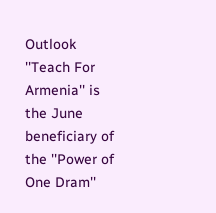Outlook ''Teach For Armenia'' is the June beneficiary of the ''Power of One Dram''